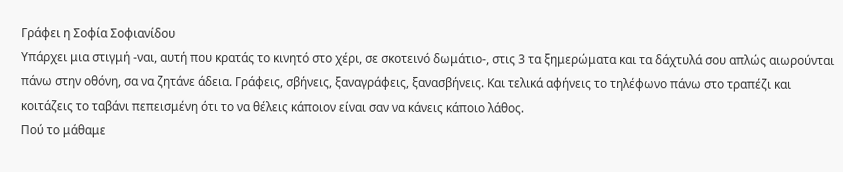Γράφει η Σοφία Σοφιανίδου
Υπάρχει μια στιγμή -ναι, αυτή που κρατάς το κινητό στο χέρι, σε σκοτεινό δωμάτιο-, στις 3 τα ξημερώματα και τα δάχτυλά σου απλώς αιωρούνται πάνω στην οθόνη, σα να ζητάνε άδεια. Γράφεις, σβήνεις, ξαναγράφεις, ξανασβήνεις. Και τελικά αφήνεις το τηλέφωνο πάνω στο τραπέζι και κοιτάζεις το ταβάνι πεπεισμένη ότι το να θέλεις κάποιον είναι σαν να κάνεις κάποιο λάθος.
Πού το μάθαμε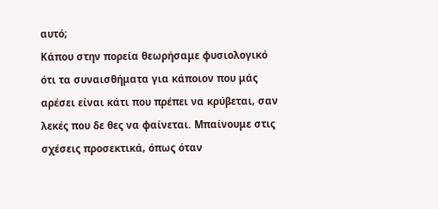αυτό;
Κάπου στην πορεία θεωρήσαμε φυσιολογικό ότι τα συναισθήματα για κάποιον που μάς αρέσει είναι κάτι που πρέπει να κρύβεται, σαν λεκές που δε θες να φαίνεται. Μπαίνουμε στις σχέσεις προσεκτικά, όπως όταν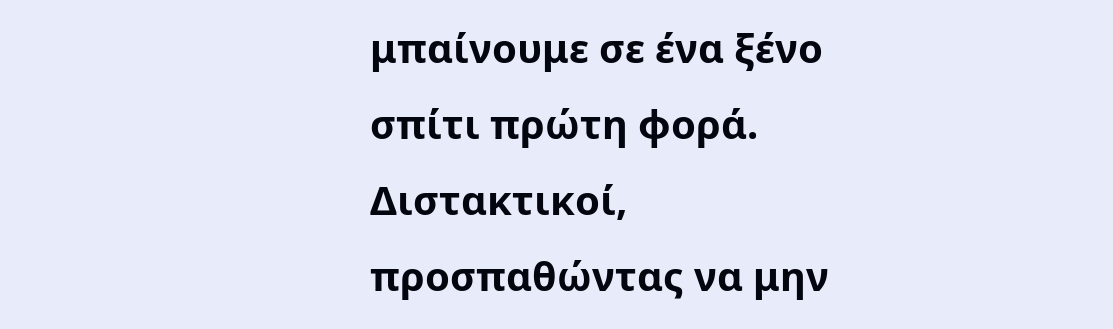μπαίνουμε σε ένα ξένο σπίτι πρώτη φορά. Διστακτικοί, προσπαθώντας να μην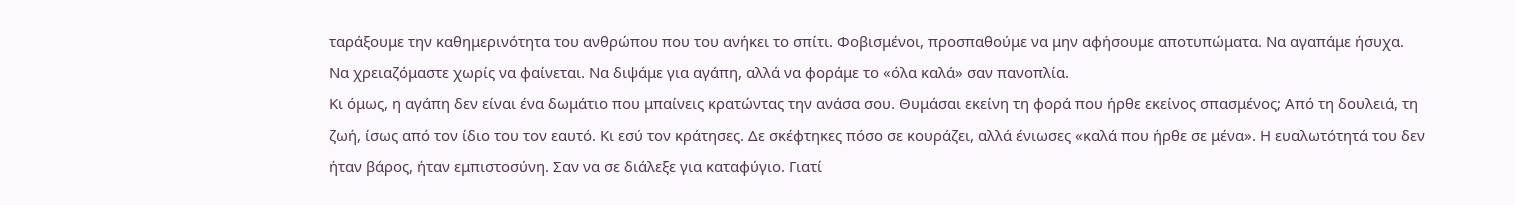ταράξουμε την καθημερινότητα του ανθρώπου που του ανήκει το σπίτι. Φοβισμένοι, προσπαθούμε να μην αφήσουμε αποτυπώματα. Να αγαπάμε ήσυχα. Να χρειαζόμαστε χωρίς να φαίνεται. Να διψάμε για αγάπη, αλλά να φοράμε το «όλα καλά» σαν πανοπλία.
Κι όμως, η αγάπη δεν είναι ένα δωμάτιο που μπαίνεις κρατώντας την ανάσα σου. Θυμάσαι εκείνη τη φορά που ήρθε εκείνος σπασμένος; Από τη δουλειά, τη ζωή, ίσως από τον ίδιο του τον εαυτό. Κι εσύ τον κράτησες. Δε σκέφτηκες πόσο σε κουράζει, αλλά ένιωσες «καλά που ήρθε σε μένα». Η ευαλωτότητά του δεν ήταν βάρος, ήταν εμπιστοσύνη. Σαν να σε διάλεξε για καταφύγιο. Γιατί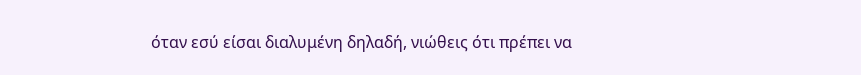όταν εσύ είσαι διαλυμένη δηλαδή, νιώθεις ότι πρέπει να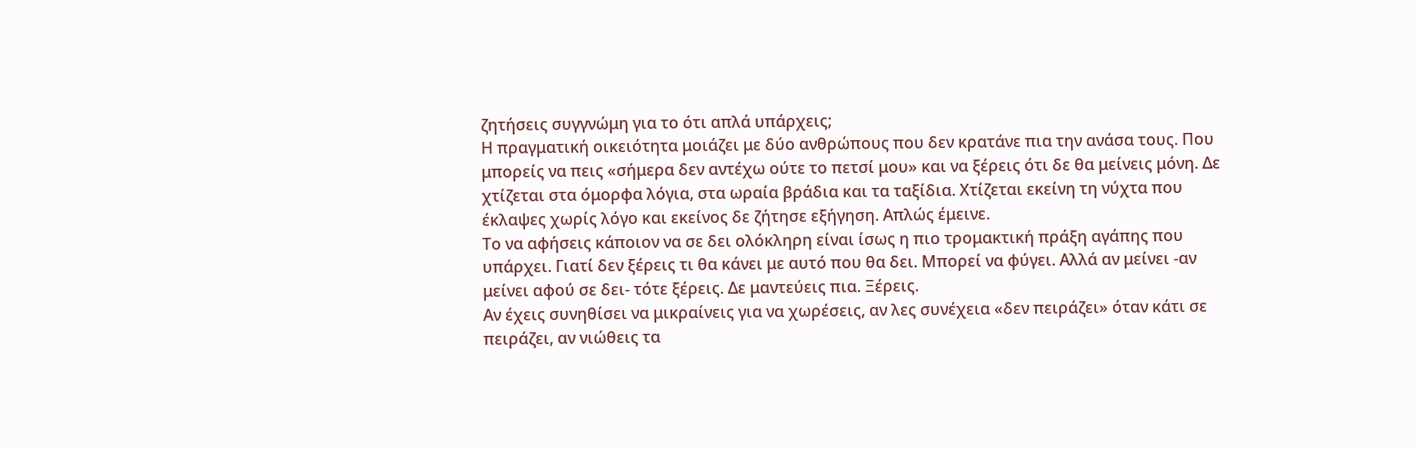ζητήσεις συγγνώμη για το ότι απλά υπάρχεις;
Η πραγματική οικειότητα μοιάζει με δύο ανθρώπους που δεν κρατάνε πια την ανάσα τους. Που μπορείς να πεις «σήμερα δεν αντέχω ούτε το πετσί μου» και να ξέρεις ότι δε θα μείνεις μόνη. Δε χτίζεται στα όμορφα λόγια, στα ωραία βράδια και τα ταξίδια. Χτίζεται εκείνη τη νύχτα που έκλαψες χωρίς λόγο και εκείνος δε ζήτησε εξήγηση. Απλώς έμεινε.
Το να αφήσεις κάποιον να σε δει ολόκληρη είναι ίσως η πιο τρομακτική πράξη αγάπης που υπάρχει. Γιατί δεν ξέρεις τι θα κάνει με αυτό που θα δει. Μπορεί να φύγει. Αλλά αν μείνει -αν μείνει αφού σε δει- τότε ξέρεις. Δε μαντεύεις πια. Ξέρεις.
Αν έχεις συνηθίσει να μικραίνεις για να χωρέσεις, αν λες συνέχεια «δεν πειράζει» όταν κάτι σε πειράζει, αν νιώθεις τα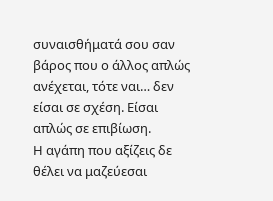συναισθήματά σου σαν βάρος που ο άλλος απλώς ανέχεται, τότε ναι… δεν είσαι σε σχέση. Είσαι απλώς σε επιβίωση.
Η αγάπη που αξίζεις δε θέλει να μαζεύεσαι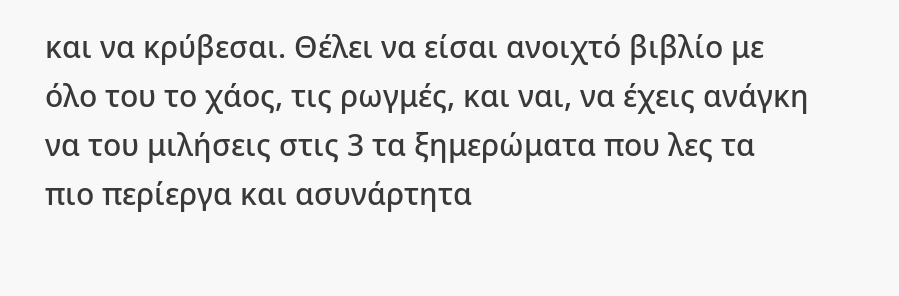και να κρύβεσαι. Θέλει να είσαι ανοιχτό βιβλίο με όλο του το χάος, τις ρωγμές, και ναι, να έχεις ανάγκη να του μιλήσεις στις 3 τα ξημερώματα που λες τα πιο περίεργα και ασυνάρτητα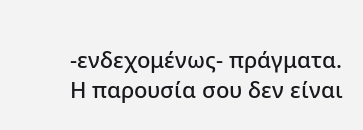-ενδεχομένως- πράγματα.
Η παρουσία σου δεν είναι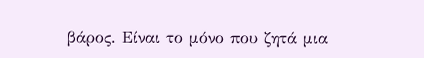βάρος. Είναι το μόνο που ζητά μια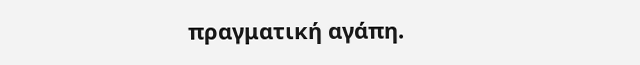πραγματική αγάπη.